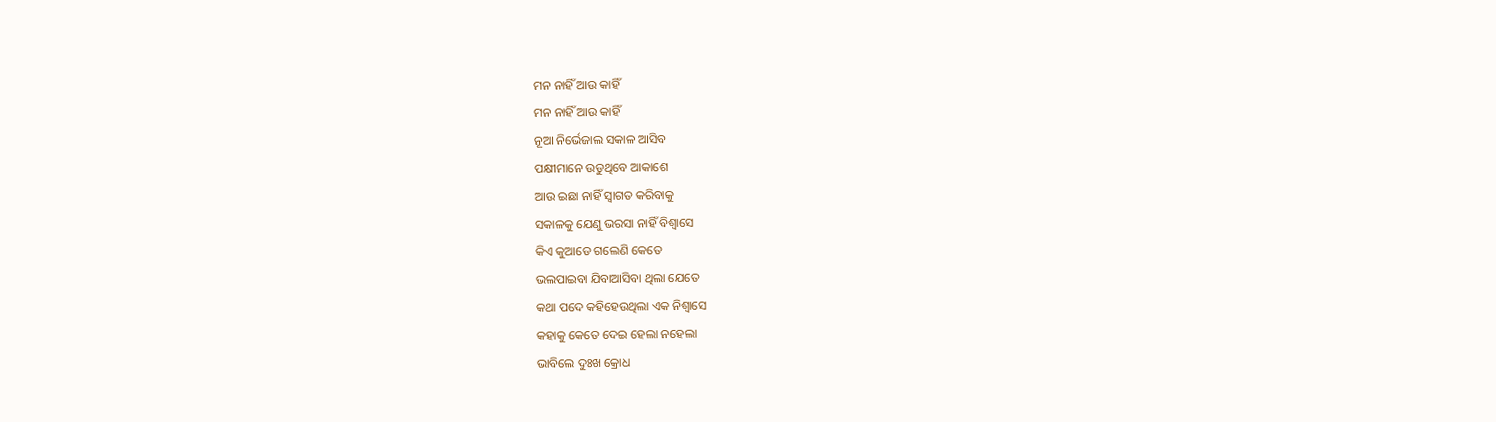ମନ ନାହିଁ ଆଉ କାହିଁ
ମନ ନାହିଁ ଆଉ କାହିଁ
ନୂଆ ନିର୍ଭେଜାଲ ସକାଳ ଆସିବ
ପକ୍ଷୀମାନେ ଉଡୁଥିବେ ଆକାଶେ
ଆଉ ଇଛା ନାହିଁ ସ୍ୱାଗତ କରିବାକୁ
ସକାଳକୁ ଯେଣୁ ଭରସା ନାହିଁ ବିଶ୍ୱାସେ
କିଏ କୁଆଡେ ଗଲେଣି କେତେ
ଭଲପାଇବା ଯିବାଆସିବା ଥିଲା ଯେତେ
କଥା ପଦେ କହିହେଉଥିଲା ଏକ ନିଶ୍ଵାସେ
କହାକୁ କେତେ ଦେଇ ହେଲା ନହେଲା
ଭାବିଲେ ଦୁଃଖ କ୍ରୋଧ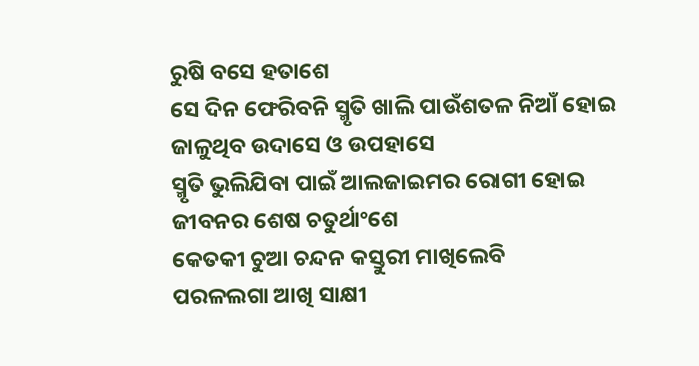ରୁଷି ବସେ ହତାଶେ
ସେ ଦିନ ଫେରିବନି ସ୍ମୃତି ଖାଲି ପାଉଁଶତଳ ନିଆଁ ହୋଇ
ଜାଳୁଥିବ ଉଦାସେ ଓ ଉପହାସେ
ସ୍ମୃତି ଭୁଲିଯିବା ପାଇଁ ଆଲଜାଇମର ରୋଗୀ ହୋଇ
ଜୀବନର ଶେଷ ଚତୁର୍ଥାଂଶେ
କେତକୀ ଚୁଆ ଚନ୍ଦନ କସ୍ତୁରୀ ମାଖିଲେବି
ପରଳଲଗା ଆଖି ସାକ୍ଷୀ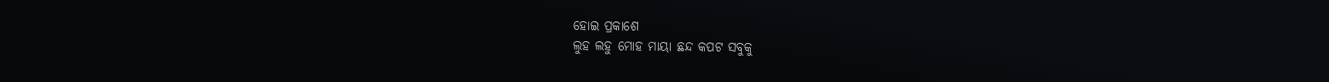ହୋଇ ପ୍ରକାଶେ
ଲୁହ ଲହୁ ମୋହ ମାୟା ଛନ୍ଦ କପଟ ସବୁକୁ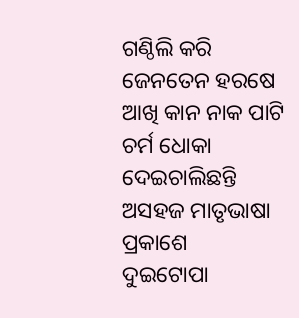ଗଣ୍ଠିଲି କରି ଜେନତେନ ହରଷେ
ଆଖି କାନ ନାକ ପାଟି ଚର୍ମ ଧୋକା ଦେଇଚାଲିଛନ୍ତି
ଅସହଜ ମାତୃଭାଷା ପ୍ରକାଶେ
ଦୁଇଟୋପା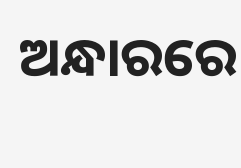ଅନ୍ଧାରରେ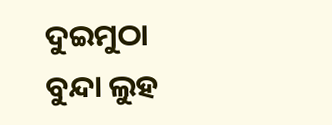ଦୁଇମୁଠା ବୁନ୍ଦା ଲୁହ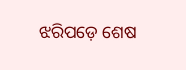ଝରିପଡ଼େ ଶେଷ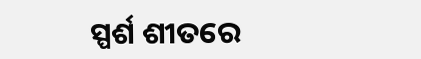ସ୍ପର୍ଶ ଶୀତରେ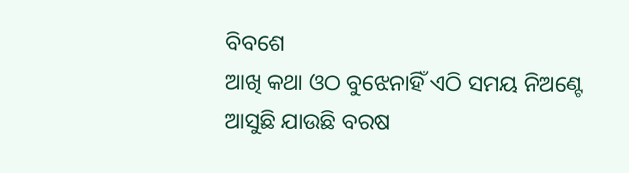ବିବଶେ
ଆଖି କଥା ଓଠ ବୁଝେନାହିଁ ଏଠି ସମୟ ନିଅଣ୍ଟେ
ଆସୁଛି ଯାଉଛି ବରଷ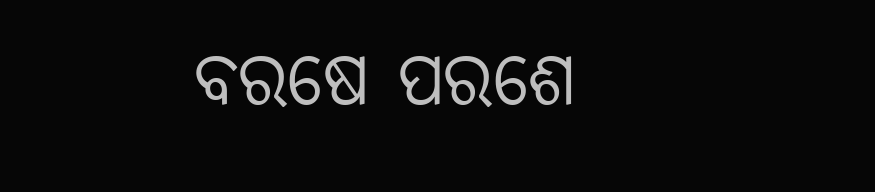ବରଷେ ପରଶେ